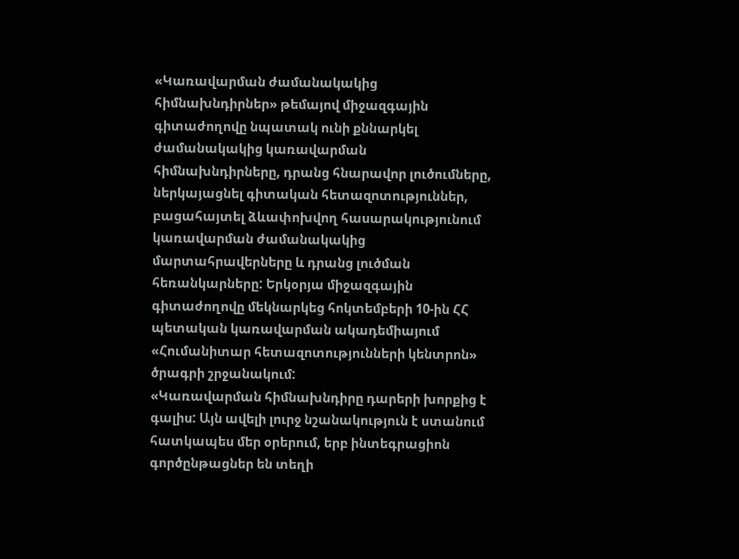«Կառավարման ժամանակակից հիմնախնդիրներ» թեմայով միջազգային գիտաժողովը նպատակ ունի քննարկել ժամանակակից կառավարման հիմնախնդիրները, դրանց հնարավոր լուծումները, ներկայացնել գիտական հետազոտություններ, բացահայտել ձևափոխվող հասարակությունում կառավարման ժամանակակից մարտահրավերները և դրանց լուծման հեռանկարները: Երկօրյա միջազգային գիտաժողովը մեկնարկեց հոկտեմբերի 10-ին ՀՀ պետական կառավարման ակադեմիայում «Հումանիտար հետազոտությունների կենտրոն» ծրագրի շրջանակում:
«Կառավարման հիմնախնդիրը դարերի խորքից է գալիս: Այն ավելի լուրջ նշանակություն է ստանում հատկապես մեր օրերում, երբ ինտեգրացիոն գործընթացներ են տեղի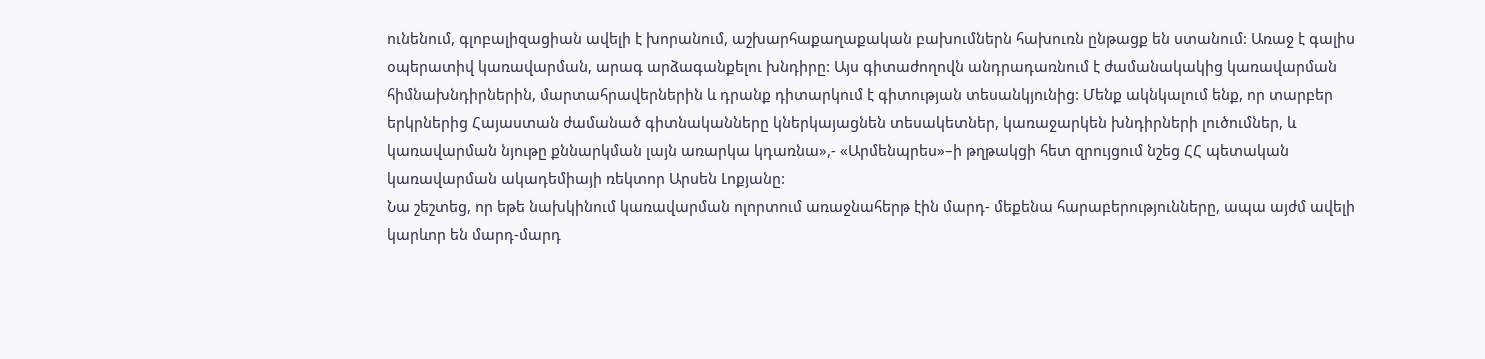ունենում, գլոբալիզացիան ավելի է խորանում, աշխարհաքաղաքական բախումներն հախուռն ընթացք են ստանում: Առաջ է գալիս օպերատիվ կառավարման, արագ արձագանքելու խնդիրը: Այս գիտաժողովն անդրադառնում է ժամանակակից կառավարման հիմնախնդիրներին, մարտահրավերներին և դրանք դիտարկում է գիտության տեսանկյունից: Մենք ակնկալում ենք, որ տարբեր երկրներից Հայաստան ժամանած գիտնականները կներկայացնեն տեսակետներ, կառաջարկեն խնդիրների լուծումներ, և կառավարման նյութը քննարկման լայն առարկա կդառնա»,- «Արմենպրես»–ի թղթակցի հետ զրույցում նշեց ՀՀ պետական կառավարման ակադեմիայի ռեկտոր Արսեն Լոքյանը:
Նա շեշտեց, որ եթե նախկինում կառավարման ոլորտում առաջնահերթ էին մարդ- մեքենա հարաբերությունները, ապա այժմ ավելի կարևոր են մարդ-մարդ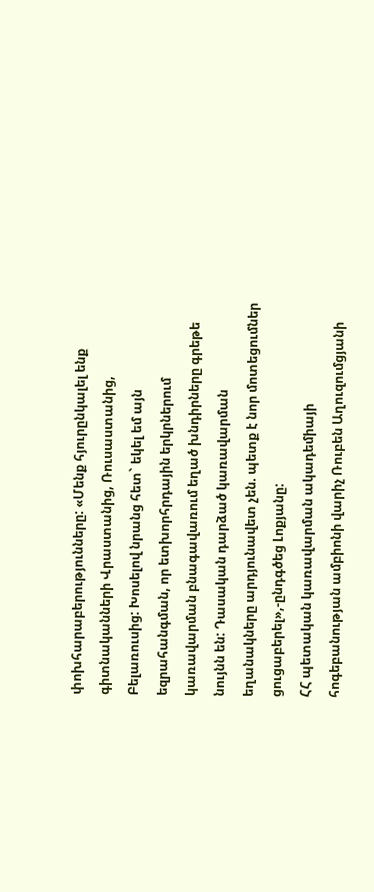փոխհարաբերությունները: «Մենք հյուրընկալել ենք գիտնականների Վրաստանից, Ռուսաստանից, Բելառուսից: Խոսելով նրանց հետ` եկել եմ այն եզրահանգման, որ ետխորհրդային երկրներում կառավարման բնագավառում եղած խնդիրները գրեթե նույնն են: Դասական դարձած կառավարման եղանակները արդյունավետ չեն. պետք է նոր մոտեցումներ ցուցաբերել»,-ընդգծեց Լոքյանը:
ՀՀ պետական կառավարման ակադեմիայի հոգեբանության ամբիոնի վարիչ Ռուբեն Աղուզումցյանի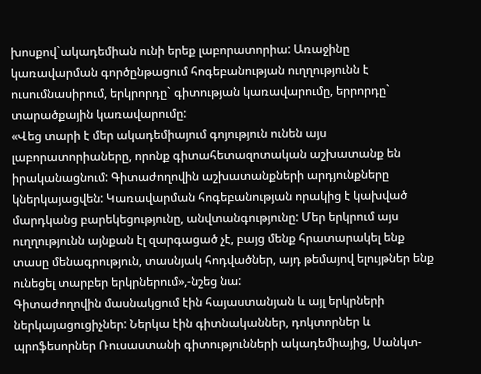խոսքով`ակադեմիան ունի երեք լաբորատորիա: Առաջինը կառավարման գործընթացում հոգեբանության ուղղությունն է ուսումնասիրում, երկրորդը` գիտության կառավարումը, երրորդը` տարածքային կառավարումը:
«Վեց տարի է մեր ակադեմիայում գոյություն ունեն այս լաբորատորիաները, որոնք գիտահետազոտական աշխատանք են իրականացնում: Գիտաժողովին աշխատանքների արդյունքները կներկայացվեն: Կառավարման հոգեբանության որակից է կախված մարդկանց բարեկեցությունը, անվտանգությունը: Մեր երկրում այս ուղղությունն այնքան էլ զարգացած չէ, բայց մենք հրատարակել ենք տասը մենագրություն, տասնյակ հոդվածներ, այդ թեմայով ելույթներ ենք ունեցել տարբեր երկրներում»,-նշեց նա:
Գիտաժողովին մասնակցում էին հայաստանյան և այլ երկրների ներկայացուցիչներ: Ներկա էին գիտնականներ, դոկտորներ և պրոֆեսորներ Ռուսաստանի գիտությունների ակադեմիայից, Սանկտ-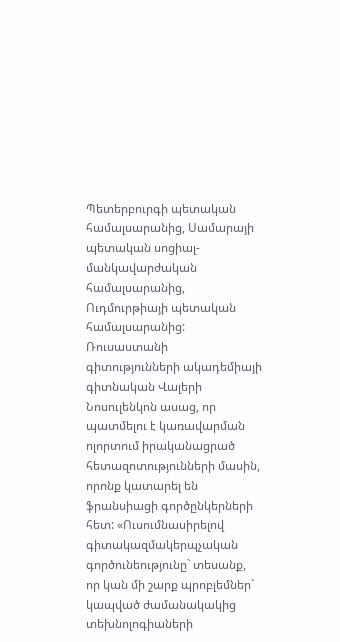Պետերբուրգի պետական համալսարանից, Սամարայի պետական սոցիալ-մանկավարժական համալսարանից, Ուդմուրթիայի պետական համալսարանից:
Ռուսաստանի գիտությունների ակադեմիայի գիտնական Վալերի Նոսուլենկոն ասաց, որ պատմելու է կառավարման ոլորտում իրականացրած հետազոտությունների մասին, որոնք կատարել են ֆրանսիացի գործընկերների հետ: «Ուսումնասիրելով գիտակազմակերպչական գործունեությունը` տեսանք, որ կան մի շարք պրոբլեմներ` կապված ժամանակակից տեխնոլոգիաների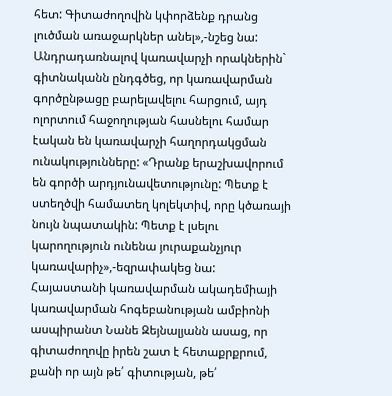հետ: Գիտաժողովին կփորձենք դրանց լուծման առաջարկներ անել»,-նշեց նա:
Անդրադառնալով կառավարչի որակներին` գիտնականն ընդգծեց, որ կառավարման գործընթացը բարելավելու հարցում, այդ ոլորտում հաջողության հասնելու համար էական են կառավարչի հաղորդակցման ունակությունները: «Դրանք երաշխավորում են գործի արդյունավետությունը: Պետք է ստեղծվի համատեղ կոլեկտիվ, որը կծառայի նույն նպատակին: Պետք է լսելու կարողություն ունենա յուրաքանչյուր կառավարիչ»,-եզրափակեց նա:
Հայաստանի կառավարման ակադեմիայի կառավարման հոգեբանության ամբիոնի ասպիրանտ Նանե Զեյնալյանն ասաց, որ գիտաժողովը իրեն շատ է հետաքրքրում, քանի որ այն թե՛ գիտության, թե՛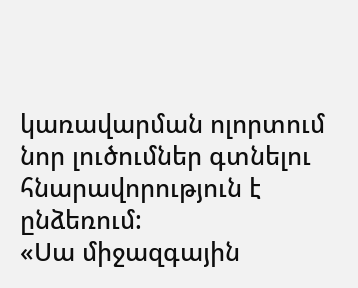կառավարման ոլորտում նոր լուծումներ գտնելու հնարավորություն է ընձեռում:
«Սա միջազգային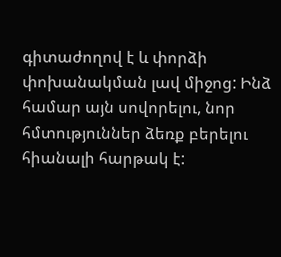գիտաժողով է և փորձի փոխանակման լավ միջոց: Ինձ համար այն սովորելու, նոր հմտություններ ձեռք բերելու հիանալի հարթակ է: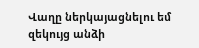Վաղը ներկայացնելու եմ զեկույց անձի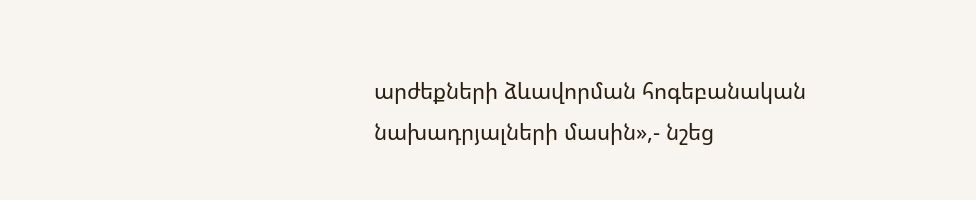արժեքների ձևավորման հոգեբանական նախադրյալների մասին»,- նշեց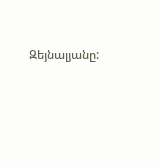Զեյնալյանը: